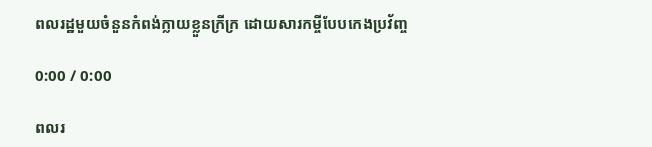ពលរដ្ឋមួយចំនួនកំពង់ក្លាយខ្លួនក្រីក្រ ដោយសារកម្ចីបែបកេងប្រវ័ញ្ច

0:00 / 0:00

ពលរ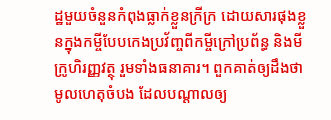ដ្ឋមួយចំនួនកំពុងធ្លាក់ខ្លួនក្រីក្រ ដោយសារផុងខ្លួនក្នុងកម្ចីបែបកេងប្រវ័ញ្ចពីកម្ចីក្រៅប្រព័ន្ធ និងមីក្រូហិរញ្ញវត្ថុ រួមទាំងធនាគារ។ ពួកគាត់ឲ្យដឹងថា មូលហេតុចំបង ដែលបណ្ដាលឲ្យ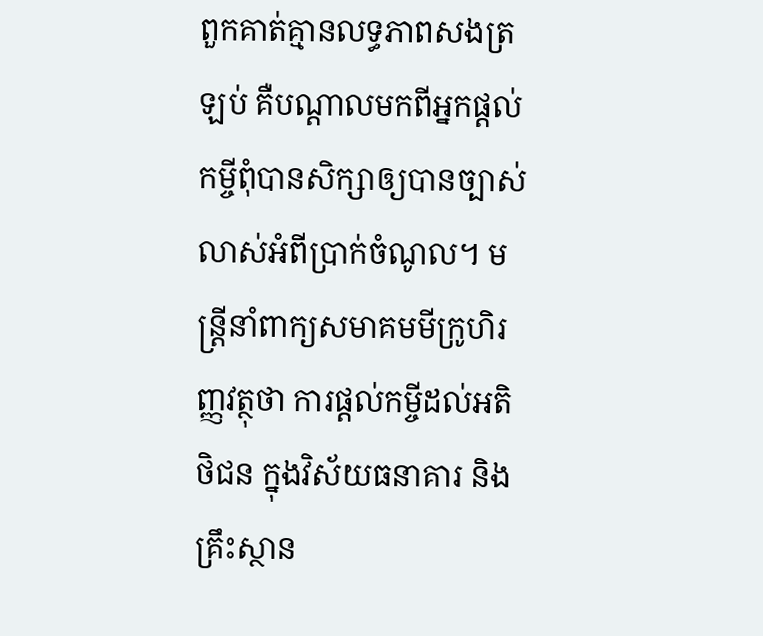ពួកគាត់គ្មានលទ្ធភាពសងត្រឡប់ គឺបណ្ដាលមកពីអ្នកផ្ដល់កម្ចីពុំបានសិក្សាឲ្យបានច្បាស់លាស់អំពីប្រាក់ចំណូល។ មន្ត្រីនាំពាក្យសមាគមមីក្រូហិរញ្ញវត្ថុថា ការផ្ដល់កម្ចីដល់អតិថិជន ក្នុងវិស័យធនាគារ និងគ្រឹះស្ថាន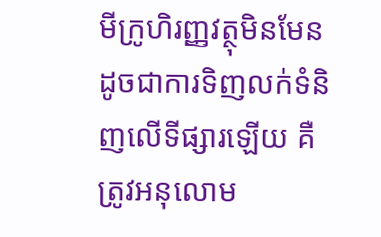មីក្រូហិរញ្ញវត្ថុមិនមែនដូចជាការទិញលក់ទំនិញលើទីផ្សារឡើយ គឺត្រូវអនុលោម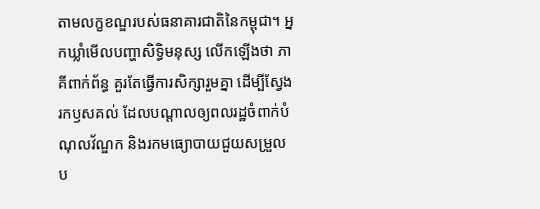តាមលក្ខខណ្ឌរបស់ធនាគារជាតិនៃកម្ពុជា។ អ្នកឃ្លាំមើលបញ្ហាសិទ្ធិមនុស្ស លើកឡើងថា ភាគីពាក់ព័ន្ធ គួរតែធ្វើការសិក្សារួមគ្នា ដើម្បីស្វែងរកឫសគល់ ដែលបណ្ដាលឲ្យពលរដ្ឋចំពាក់បំណុលវ័ណ្ឌក និងរកមធ្យោបាយជួយសម្រួលប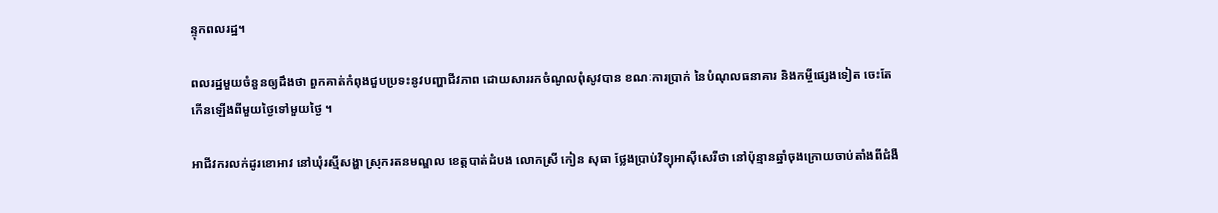ន្ទុកពលរដ្ឋ។

ពលរដ្ឋមួយចំនួនឲ្យដឹងថា ពួកគាត់កំពុងជួបប្រទះនូវបញ្ហាជីវភាព ដោយសាររកចំណូលពុំសូវបាន ខណៈការប្រាក់ នៃបំណុលធនាគារ និងកម្ចីផ្សេងទៀត ចេះតែកើនឡើងពីមួយថ្ងៃទៅមួយថ្ងៃ ។

អាជីវករលក់ដូរខោអាវ នៅឃុំរស្មីសង្ហា ស្រុករតនមណ្ឌល ខេត្តបាត់ដំបង លោកស្រី កៀន សុធា ថ្លែងប្រាប់វិទ្យុអាស៊ីសេរីថា នៅប៉ុន្មានឆ្នាំចុងក្រោយចាប់តាំងពីជំងឺ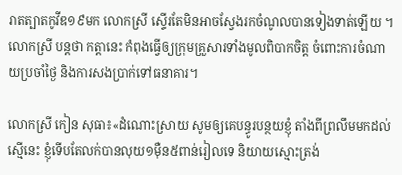រាតត្បាតកូវីឌ១៩មក លោកស្រី ស្ទើរតែមិនអាចស្វែងរកចំណូលបានទៀងទាត់ឡើយ ។ លោកស្រី បន្តថា កត្តានេះ កំពុងធ្វើឲ្យក្រុមគ្រួសារទាំងមូលពិបាកចិត្ត ចំពោះការចំណាយប្រចាំថ្ងៃ និងការសងប្រាក់ទៅធនាគារ។

លោកស្រី កៀន សុធា៖«ដំណោះស្រាយ សូមឲ្យគេបន្ធូរបន្ថយខ្ញុំ តាំងពីព្រលឹមមកដល់ស្មើនេះ ខ្ញុំទើបតែលក់បានលុយ១ម៉ឺន៥ពាន់រៀលទេ និយាយស្មោះត្រង់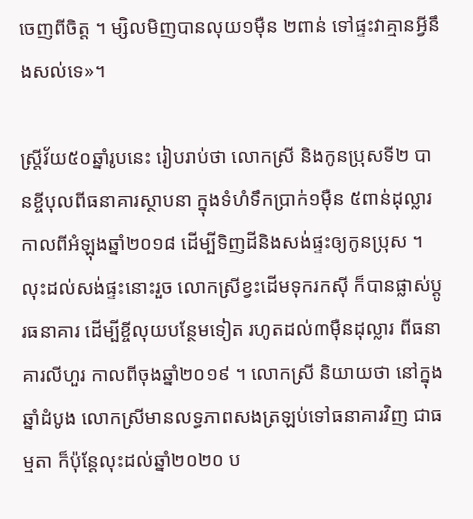ចេញពីចិត្ត ។ ម្សិលមិញបានលុយ១ម៉ឺន ២ពាន់ ទៅផ្ទះវាគ្មានអ្វីនឹងសល់ទេ»។

ស្ត្រីវ័យ៥០ឆ្នាំរូបនេះ រៀបរាប់ថា លោកស្រី និងកូនប្រុសទី២ បានខ្ចីបុលពីធនាគារស្ថាបនា ក្នុងទំហំទឹកប្រាក់១ម៉ឺន ៥ពាន់ដុល្លារ កាលពីអំឡុងឆ្នាំ២០១៨ ដើម្បីទិញដីនិងសង់ផ្ទះឲ្យកូនប្រុស ។ លុះដល់សង់ផ្ទះនោះរួច លោកស្រីខ្វះដើមទុករកស៊ី ក៏បានផ្លាស់ប្ដូរធនាគារ ដើម្បីខ្ចីលុយបន្ថែមទៀត រហូតដល់៣ម៉ឺនដុល្លារ ពីធនាគារលីហួរ កាលពីចុងឆ្នាំ២០១៩ ។ លោកស្រី និយាយថា នៅក្នុងឆ្នាំដំបូង លោកស្រីមានលទ្ធភាពសងត្រឡប់ទៅធនាគារវិញ ជាធម្មតា ក៏ប៉ុន្តែលុះដល់ឆ្នាំ២០២០ ប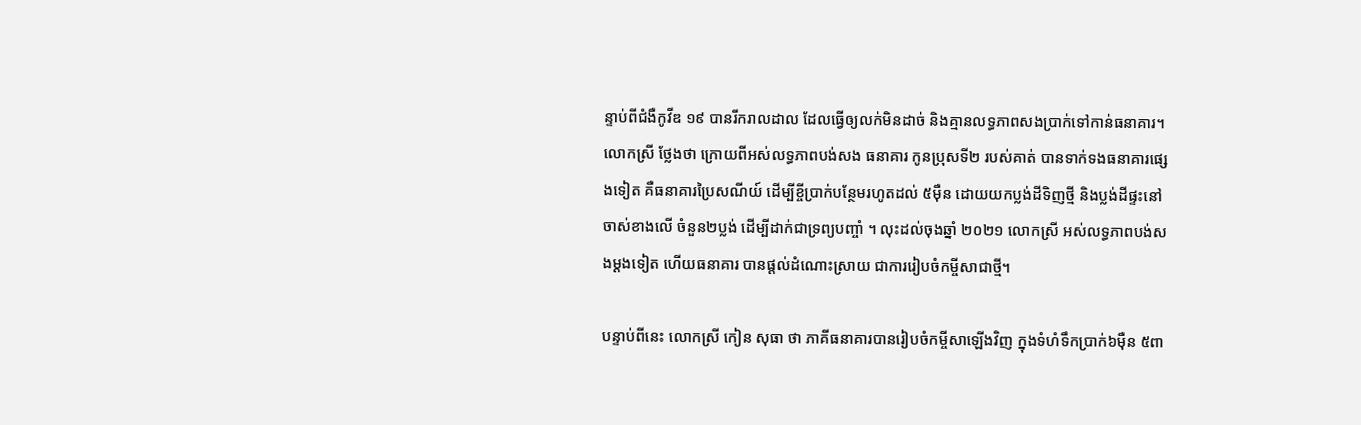ន្ទាប់ពីជំងឺកូវីឌ ១៩ បានរីករាលដាល ដែលធ្វើឲ្យលក់មិនដាច់ និងគ្មានលទ្ធភាពសងប្រាក់ទៅកាន់ធនាគារ។ លោកស្រី ថ្លែងថា ក្រោយពីអស់លទ្ធភាពបង់សង ធនាគារ កូនប្រុសទី២ របស់គាត់ បានទាក់ទងធនាគារផ្សេងទៀត គឺធនាគារប្រៃសណីយ៍ ដើម្បីខ្ចីប្រាក់បន្ថែមរហូតដល់ ៥ម៉ឺន ដោយយកប្លង់ដីទិញថ្មី និងប្លង់ដីផ្ទះនៅចាស់ខាងលើ ចំនួន២ប្លង់ ដើម្បីដាក់ជាទ្រព្យបញ្ចាំ ។ លុះដល់ចុងឆ្នាំ ២០២១ លោកស្រី អស់លទ្ធភាពបង់សងម្ដងទៀត ហើយធនាគារ បានផ្ដល់ដំណោះស្រាយ ជាការរៀបចំកម្ចីសាជាថ្មី។

បន្ទាប់ពីនេះ លោកស្រី កៀន សុធា ថា ភាគីធនាគារបានរៀបចំកម្ចីសាឡើងវិញ ក្នុងទំហំទឹកប្រាក់៦ម៉ឺន ៥ពា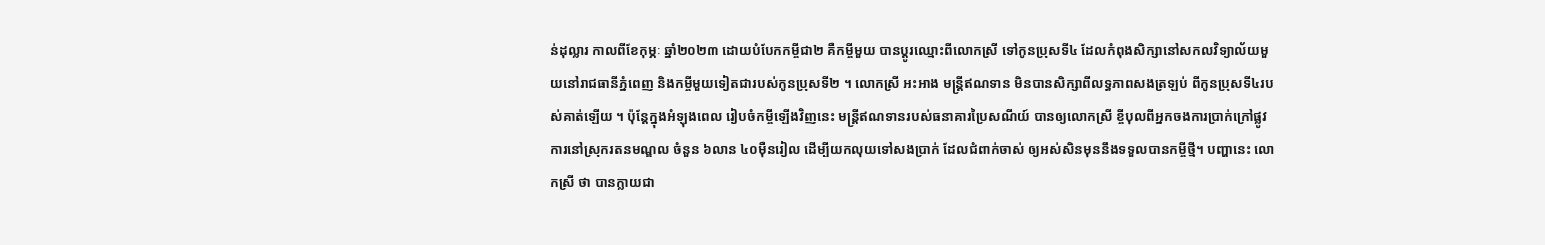ន់ដុល្លារ កាលពីខែកុម្ភៈ ឆ្នាំ២០២៣ ដោយបំបែកកម្ចីជា២ គឺកម្ចីមួយ បានប្ដូរឈ្មោះពីលោកស្រី ទៅកូនប្រុសទី៤ ដែលកំពុងសិក្សានៅសកលវិទ្យាល័យមួយនៅរាជធានីភ្នំពេញ និងកម្ចីមួយទៀតជារបស់កូនប្រុសទី២ ។ លោកស្រី អះអាង មន្ត្រីឥណទាន មិនបានសិក្សាពីលទ្ធភាពសងត្រឡប់ ពីកូនប្រុសទី៤របស់គាត់ឡើយ ។ ប៉ុន្តែក្នុងអំឡុងពេល រៀបចំកម្ចីឡើងវិញនេះ មន្ត្រីឥណទានរបស់ធនាគារប្រៃសណីយ៍ បានឲ្យលោកស្រី ខ្ចីបុលពីអ្នកចងការប្រាក់ក្រៅផ្លូវការនៅស្រុករតនមណ្ឌល ចំនួន ៦លាន ៤០ម៉ឺនរៀល ដើម្បីយកលុយទៅសងប្រាក់ ដែលជំពាក់ចាស់ ឲ្យអស់សិនមុននឹងទទួលបានកម្ចីថ្មី។ បញ្ហានេះ លោកស្រី ថា បានក្លាយជា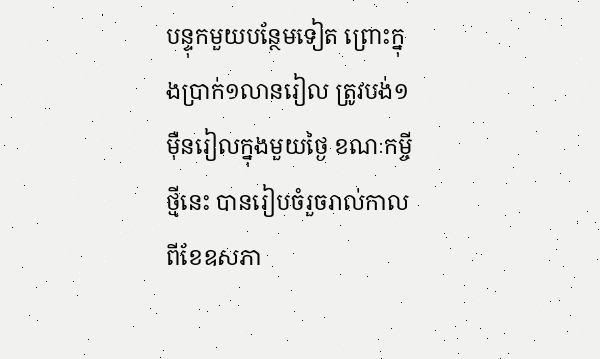បន្ទុកមួយបន្ថែមទៀត ព្រោះក្នុងប្រាក់១លានរៀល ត្រូវបង់១ម៉ឺនរៀលក្នុងមួយថ្ងៃ ខណៈកម្ចីថ្មីនេះ បានរៀបចំរួចរាល់កាលពីខែឧសភា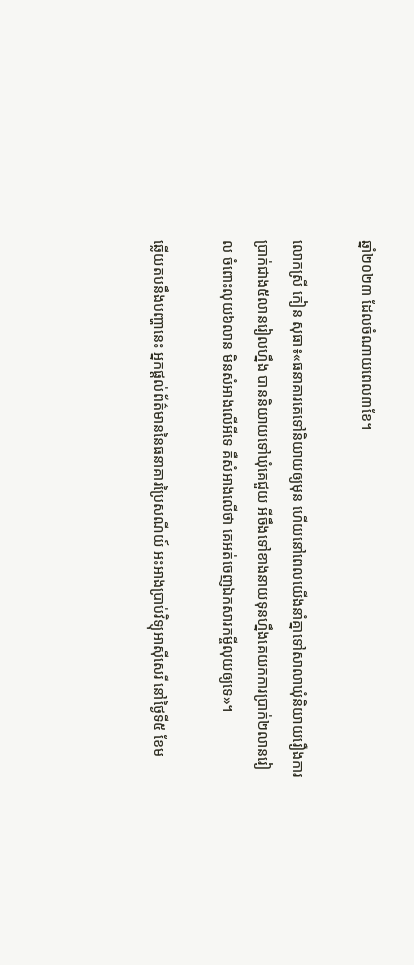ឆ្នាំ២០២៣ ដែលចំណាយពេល៣ខែ។

លោកស្រី កៀន សុធា៖«ធនាគារគេទៅនិយាយឲ្យមុន ហើយនៅពេលយើងនាំគ្នាទៅសាលាឃុំនិយាយរឿងការប្រាក់ជាង៥លានរៀលហ្នឹង បាននិយាយទៅឃុំគេជួយ អីចឹងទៅខាងនាយទុនហ្នឹងគេយកការប្រាក់២លានរៀល ចំពោះលុយ៦លាន មិនសំអាងលើអីទេ គឺសំអាងលើថា គេអត់ចេញឯកសារកម្ចីលុយឲ្យទេ»។

ឆ្លើយតបនឹងបញ្ហានេះ អ្នកផ្ដល់ព័ត៌មាននៃធនាគារប្រៃសណីយ៍ អះអាងប្រាប់វិទ្យុអាស៊ីសេរី នៅថ្ងៃទី៥ ខែម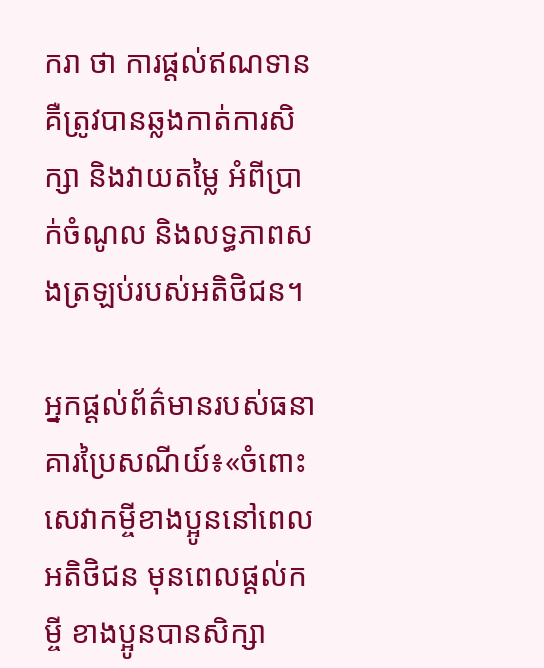ករា ថា ការផ្ដល់ឥណទាន គឺត្រូវបានឆ្លងកាត់ការសិក្សា និងវាយតម្លៃ អំពីប្រាក់ចំណូល និងលទ្ធភាពសងត្រឡប់របស់អតិថិជន។

អ្នកផ្ដល់ព័ត៌មានរបស់ធនាគារប្រៃសណីយ៍៖«ចំពោះសេវាកម្ចីខាងប្អូននៅពេលអតិថិជន មុនពេលផ្ដល់កម្ចី ខាងប្អូនបានសិក្សា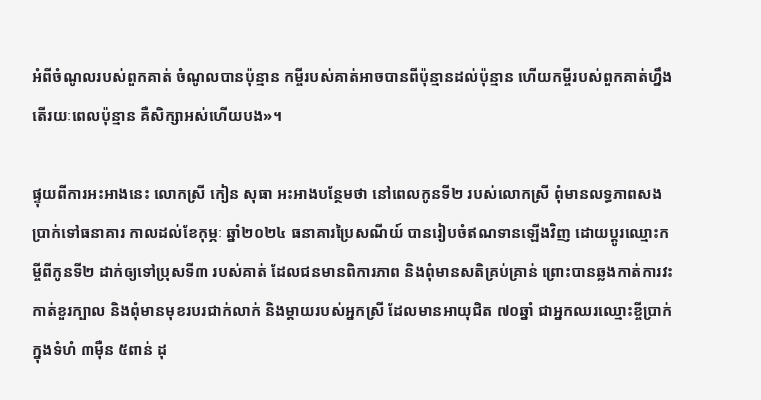អំពីចំណូលរបស់ពួកគាត់ ចំណូលបានប៉ុន្មាន កម្ចីរបស់គាត់អាចបានពីប៉ុន្មានដល់ប៉ុន្មាន ហើយកម្ចីរបស់ពួកគាត់ហ្នឹង តើរយៈពេលប៉ុន្មាន គឺសិក្សាអស់ហើយបង»។

ផ្ទុយពីការអះអាងនេះ លោកស្រី កៀន សុធា អះអាងបន្ថែមថា នៅពេលកូនទី២ របស់លោកស្រី ពុំមានលទ្ធភាពសងប្រាក់ទៅធនាគារ កាលដល់ខែកុម្ភៈ ឆ្នាំ២០២៤ ធនាគារប្រៃសណីយ៍ បានរៀបចំឥណទានឡើងវិញ ដោយប្ដូរឈ្មោះកម្ចីពីកូនទី២ ដាក់ឲ្យទៅប្រុសទី៣ របស់គាត់ ដែលជនមានពិការភាព និងពុំមានសតិគ្រប់គ្រាន់ ព្រោះបានឆ្លងកាត់ការវះកាត់ខួរក្បាល និងពុំមានមុខរបរជាក់លាក់ និងម្ដាយរបស់អ្នកស្រី ដែលមានអាយុជិត ៧០ឆ្នាំ ជាអ្នកឈរឈ្មោះខ្ចីប្រាក់ក្នុងទំហំ ៣ម៉ឺន ៥ពាន់ ដុ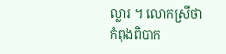ល្លារ ។ លោកស្រីថា កំពុងពិបាក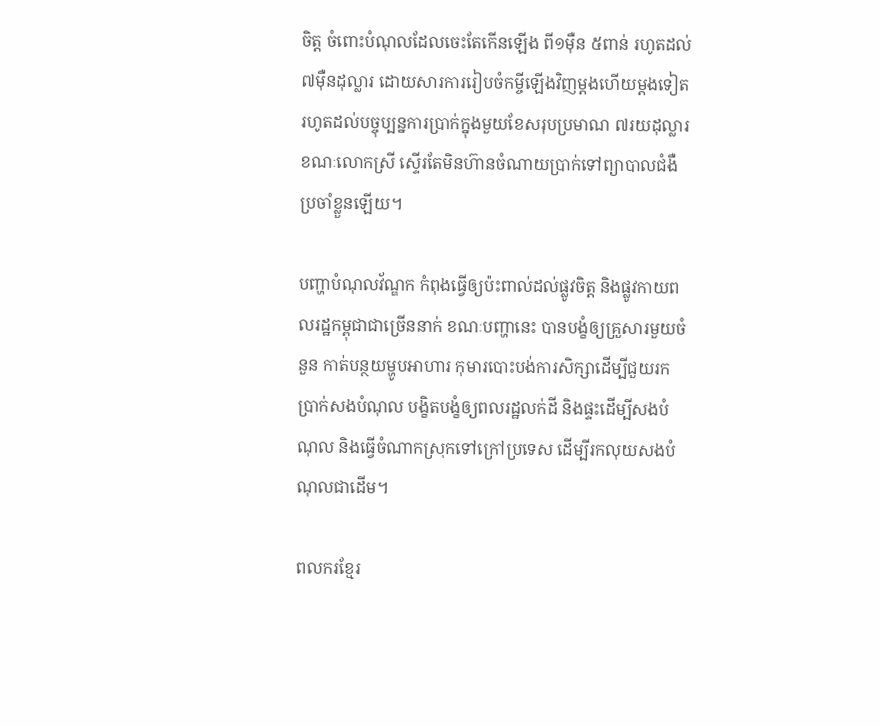ចិត្ត ចំពោះបំណុលដែលចេះតែកើនឡើង ពី១ម៉ឺន ៥ពាន់ រហូតដល់ ៧ម៉ឺនដុល្លារ ដោយសារការរៀបចំកម្ចីឡើងវិញម្ដងហើយម្ដងទៀត រហូតដល់បច្ចុប្បន្នការប្រាក់ក្នុងមួយខែសរុបប្រមាណ ៧រយដុល្លារ ខណៈលោកស្រី ស្ទើរតែមិនហ៊ានចំណាយប្រាក់ទៅព្យាបាលជំងឺប្រចាំខ្លួនឡើយ។

បញ្ហាបំណុលវ័ណ្ឌក កំពុងធ្វើឲ្យប៉ះពាល់ដល់ផ្លូវចិត្ត និងផ្លូវកាយពលរដ្ឋកម្ពុជាជាច្រើននាក់ ខណៈបញ្ហានេះ បានបង្ខំឲ្យគ្រួសារមួយចំនួន កាត់បន្ថយម្ហូបអាហារ កុមារបោះបង់ការសិក្សាដើម្បីជួយរកប្រាក់សងបំណុល បង្ខិតបង្ខំឲ្យពលរដ្ឋលក់ដី និងផ្ទះដើម្បីសងបំណុល និងធ្វើចំណាកស្រុកទៅក្រៅប្រទេស ដើម្បីរកលុយសងបំណុលជាដើម។

ពលករខ្មែរ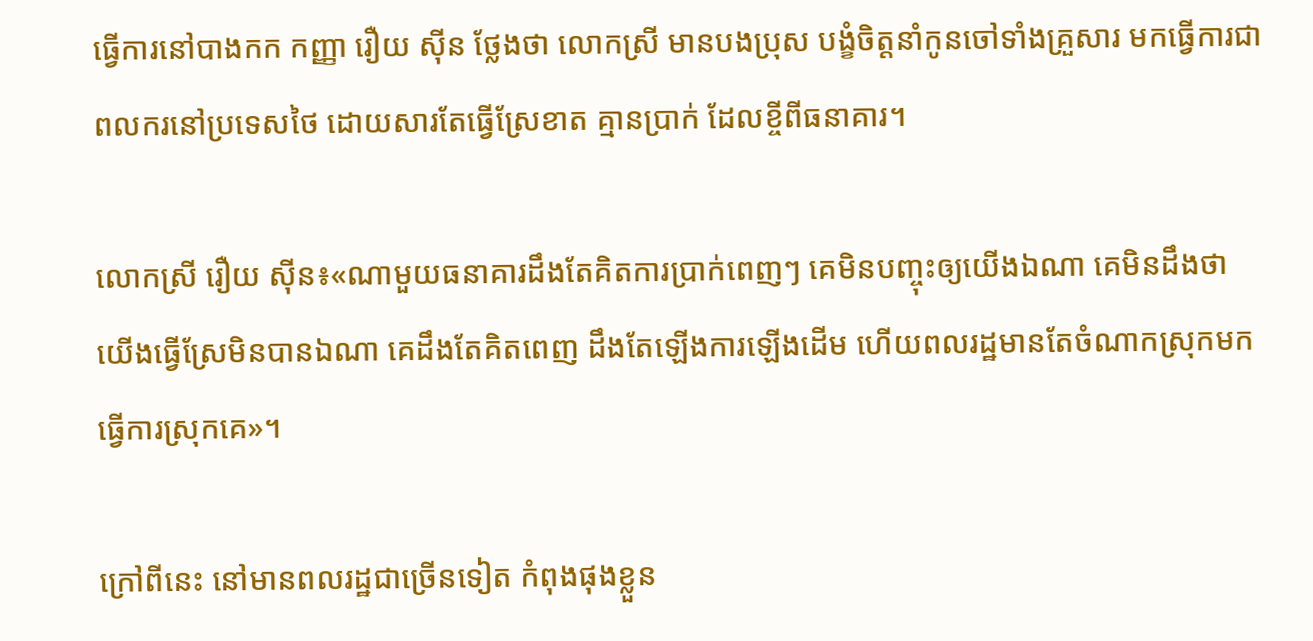ធ្វើការនៅបាងកក កញ្ញា រឿយ ស៊ីន ថ្លែងថា លោកស្រី មានបងប្រុស បង្ខំចិត្តនាំកូនចៅទាំងគ្រួសារ មកធ្វើការជាពលករនៅប្រទេសថៃ ដោយសារតែធ្វើស្រែខាត គ្មានប្រាក់ ដែលខ្ចីពីធនាគារ។

លោកស្រី រឿយ ស៊ីន៖«ណាមួយធនាគារដឹងតែគិតការប្រាក់ពេញៗ គេមិនបញ្ចុះឲ្យយើងឯណា គេមិនដឹងថា យើងធ្វើស្រែមិនបានឯណា គេដឹងតែគិតពេញ ដឹងតែឡើងការឡើងដើម ហើយពលរដ្ឋមានតែចំណាកស្រុកមកធ្វើការស្រុកគេ»។

ក្រៅពីនេះ នៅមានពលរដ្ឋជាច្រើនទៀត កំពុងផុងខ្លួន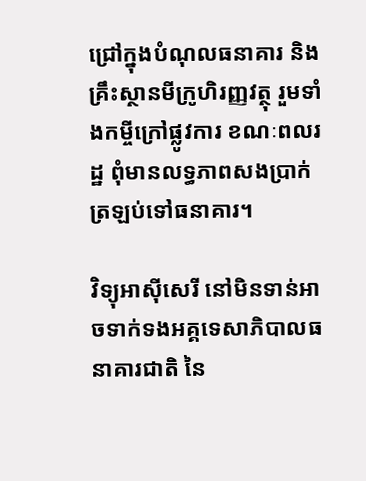ជ្រៅក្នុងបំណុលធនាគារ និងគ្រឹះស្ថានមីក្រូហិរញ្ញវត្ថុ រួមទាំងកម្ចីក្រៅផ្លូវការ ខណៈពលរដ្ឋ ពុំមានលទ្ធភាពសងប្រាក់ត្រឡប់ទៅធនាគារ។

វិទ្យុអាស៊ីសេរី នៅមិនទាន់អាចទាក់ទងអគ្គទេសាភិបាលធនាគារជាតិ នៃ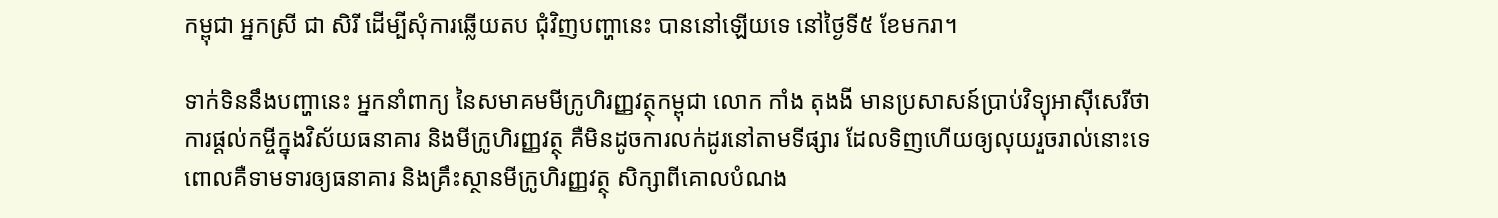កម្ពុជា អ្នកស្រី ជា សិរី ដើម្បីសុំការឆ្លើយតប ជុំវិញបញ្ហានេះ បាននៅឡើយទេ នៅថ្ងៃទី៥ ខែមករា។

ទាក់ទិននឹងបញ្ហានេះ អ្នកនាំពាក្យ នៃសមាគមមីក្រូហិរញ្ញវត្ថុកម្ពុជា លោក កាំង តុងងី មានប្រសាសន៍ប្រាប់វិទ្យុអាស៊ីសេរីថា ការផ្ដល់កម្ចីក្នុងវិស័យធនាគារ និងមីក្រូហិរញ្ញវត្ថុ គឺមិនដូចការលក់ដូរនៅតាមទីផ្សារ ដែលទិញហើយឲ្យលុយរួចរាល់នោះទេ ពោលគឺទាមទារឲ្យធនាគារ និងគ្រឹះស្ថានមីក្រូហិរញ្ញវត្ថុ សិក្សាពីគោលបំណង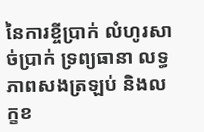នៃការខ្ចីប្រាក់ លំហូរសាច់ប្រាក់ ទ្រព្យធានា លទ្ធភាពសងត្រឡប់ និងលក្ខខ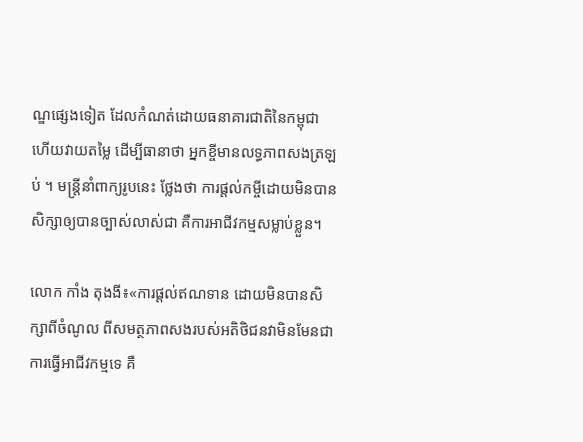ណ្ឌផ្សេងទៀត ដែលកំណត់ដោយធនាគារជាតិនៃកម្ពុជា ហើយវាយតម្លៃ ដើម្បីធានាថា អ្នកខ្ចីមានលទ្ធភាពសងត្រឡប់ ។ មន្ត្រីនាំពាក្យរូបនេះ ថ្លែងថា ការផ្ដល់កម្ចីដោយមិនបានសិក្សាឲ្យបានច្បាស់លាស់ជា គឺការអាជីវកម្មសម្លាប់ខ្លួន។

លោក កាំង តុងងី៖«ការផ្ដល់ឥណទាន ដោយមិនបានសិក្សាពីចំណូល ពីសមត្ថភាពសងរបស់អតិថិជនវាមិនមែនជាការធ្វើអាជីវកម្មទេ គឺ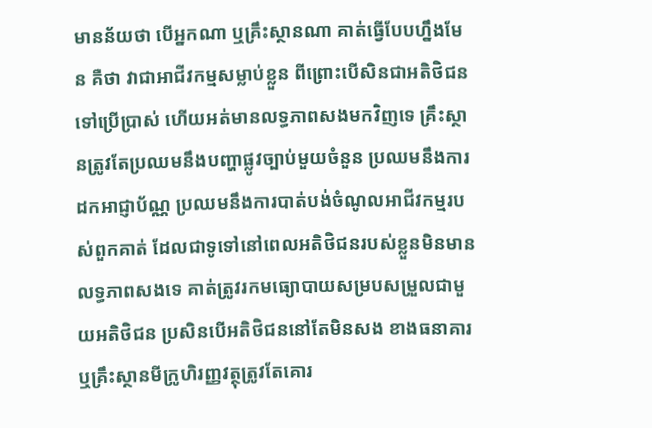មានន័យថា បើអ្នកណា ឬគ្រឹះស្ថានណា គាត់ធ្វើបែបហ្នឹងមែន គឺថា វាជាអាជីវកម្មសម្លាប់ខ្លួន ពីព្រោះបើសិនជាអតិថិជនទៅប្រើប្រាស់ ហើយអត់មានលទ្ធភាពសងមកវិញទេ គ្រឹះស្ថានត្រូវតែប្រឈមនឹងបញ្ហាផ្លូវច្បាប់មួយចំនួន ប្រឈមនឹងការដកអាជ្ញាប័ណ្ណ ប្រឈមនឹងការបាត់បង់ចំណូលអាជីវកម្មរបស់ពួកគាត់ ដែលជាទូទៅនៅពេលអតិថិជនរបស់ខ្លួនមិនមានលទ្ធភាពសងទេ គាត់ត្រូវរកមធ្យោបាយសម្របសម្រួលជាមួយអតិថិជន ប្រសិនបើអតិថិជននៅតែមិនសង ខាងធនាគារ ឬគ្រឹះស្ថានមីក្រូហិរញ្ញវត្ថុត្រូវតែគោរ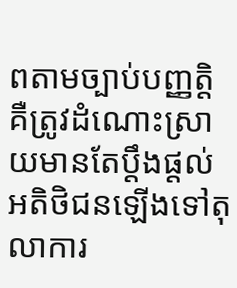ពតាមច្បាប់បញ្ញត្តិ គឺត្រូវដំណោះស្រាយមានតែប្ដឹងផ្ដល់អតិថិជនឡើងទៅតុលាការ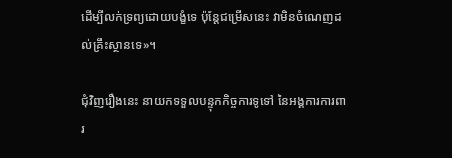ដើម្បីលក់ទ្រព្យដោយបង្ខំទេ ប៉ុន្តែជម្រើសនេះ វាមិនចំណេញដល់គ្រឹះស្ថានទេ»។

ជុំវិញរឿងនេះ នាយកទទួលបន្ទុកកិច្ចការទូទៅ នៃអង្គការការពារ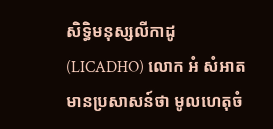សិទ្ធិមនុស្សលីកាដូ (LICADHO) លោក អំ សំអាត មានប្រសាសន៍ថា មូលហេតុចំ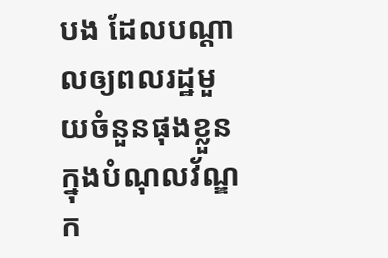បង ដែលបណ្ដាលឲ្យពលរដ្ឋមួយចំនួនផុងខ្លួន ក្នុងបំណុលវ័ណ្ឌក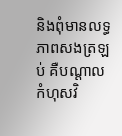និងពុំមានលទ្ធភាពសងត្រឡប់ គឺបណ្ដាលកំហុសវិ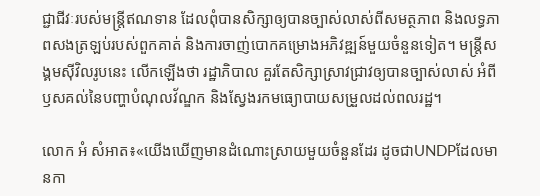ជ្ជាជីវៈរបស់មន្ត្រីឥណទាន ដែលពុំបានសិក្សាឲ្យបានច្បាស់លាស់ពីសមត្ថភាព និងលទ្ធភាពសងត្រឡប់របស់ពួកគាត់ និងការចាញ់បោកគម្រោងអភិវឌ្ឍន៍មួយចំនួនទៀត។ មន្ត្រីសង្គមស៊ីវិលរូបនេះ លើកឡើងថា រដ្ឋាភិបាល គួរតែសិក្សាស្រាវជ្រាវឲ្យបានច្បាស់លាស់ អំពីឫសគល់នៃបញ្ហាបំណុលវ័ណ្ឌក និងស្វែងរកមធ្យោបាយសម្រួលដល់ពលរដ្ឋ។

លោក អំ សំអាត៖«យើងឃើញមានដំណោះស្រាយមួយចំនួនដែរ ដូចជាUNDPដែលមានកា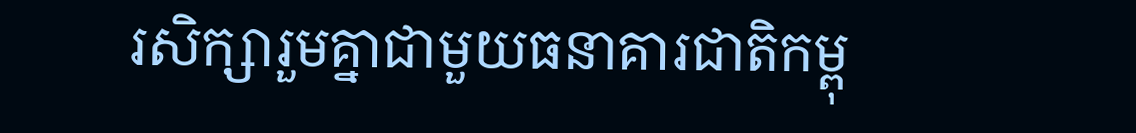រសិក្សារួមគ្នាជាមួយធនាគារជាតិកម្ពុ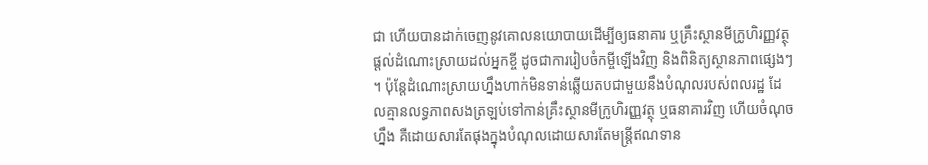ជា ហើយបានដាក់ចេញនូវគោលនយោបាយដើម្បីឲ្យធនាគារ ឬគ្រឹះស្ថានមីក្រូហិរញ្ញវត្ថុផ្ដល់ដំណោះស្រាយដល់អ្នកខ្ចី ដូចជាការរៀបចំកម្ចីឡើងវិញ និងពិនិត្យស្ថានភាពផ្សេងៗ ។ ប៉ុន្តែដំណោះស្រាយហ្នឹងហាក់មិនទាន់ឆ្លើយតបជាមួយនឹងបំណុលរបស់ពលរដ្ឋ ដែលគ្មានលទ្ធភាពសងត្រឡប់ទៅកាន់គ្រឹះស្ថានមីក្រូហិរញ្ញវត្ថុ ឬធនាគារវិញ ហើយចំណុចហ្នឹង គឺដោយសារតែផុងក្នុងបំណុលដោយសារតែមន្ត្រីឥណទាន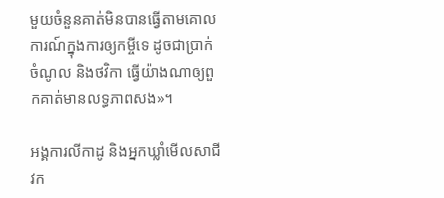មួយចំនួនគាត់មិនបានធ្វើតាមគោលការណ៍ក្នុងការឲ្យកម្ចីទេ ដូចជាប្រាក់ចំណូល និងថវិកា ធ្វើយ៉ាងណាឲ្យពួកគាត់មានលទ្ធភាពសង»។

អង្គការលីកាដូ និងអ្នកឃ្លាំមើលសាជីវក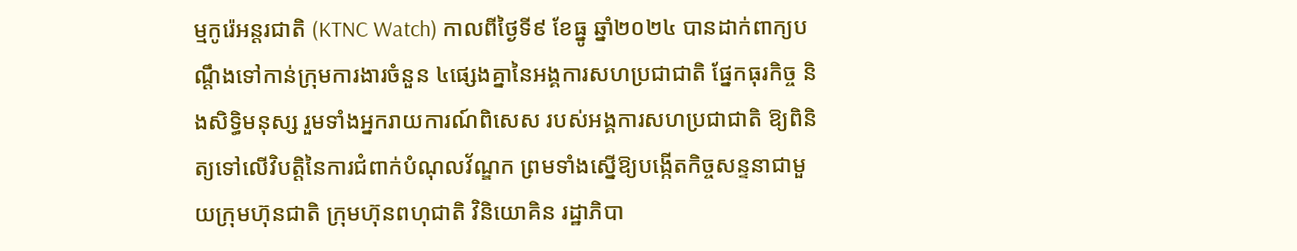ម្មកូរ៉េអន្តរជាតិ (KTNC Watch) កាលពីថ្ងៃទី៩ ខែធ្នូ ឆ្នាំ២០២៤ បានដាក់ពាក្យបណ្ដឹងទៅកាន់ក្រុមការងារចំនួន ៤ផ្សេងគ្នានៃអង្គការសហប្រជាជាតិ ផ្នែកធុរកិច្ច និងសិទ្ធិមនុស្ស រួមទាំងអ្នករាយការណ៍ពិសេស របស់អង្គការសហប្រជាជាតិ ឱ្យពិនិត្យទៅលើវិបត្តិនៃការជំពាក់បំណុលវ័ណ្ឌក ព្រមទាំងស្នើឱ្យបង្កើតកិច្ចសន្ទនាជាមួយក្រុមហ៊ុនជាតិ ក្រុមហ៊ុនពហុជាតិ វិនិយោគិន រដ្ឋាភិបា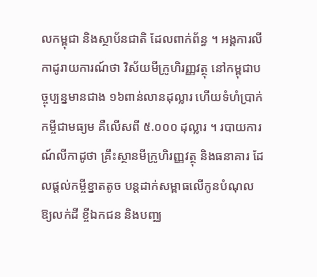លកម្ពុជា និងស្ថាប័នជាតិ ដែលពាក់ព័ន្ធ ។ អង្គការលីកាដូរាយការណ៍ថា វិស័យមីក្រូហិរញ្ញវត្ថុ នៅកម្ពុជាបច្ចុប្បន្នមានជាង ១៦ពាន់លានដុល្លារ ហើយទំហំប្រាក់កម្ចីជាមធ្យម គឺលើសពី ៥.០០០ ដុល្លារ ។ របាយការណ៍លីកាដូថា គ្រឹះស្ថានមីក្រូហិរញ្ញវត្ថុ និងធនាគារ ដែលផ្ដល់កម្ចីខ្នាតតូច បន្តដាក់សម្ពាធលើកូនបំណុល ឱ្យលក់ដី ខ្ចីឯកជន និងបញ្ឈ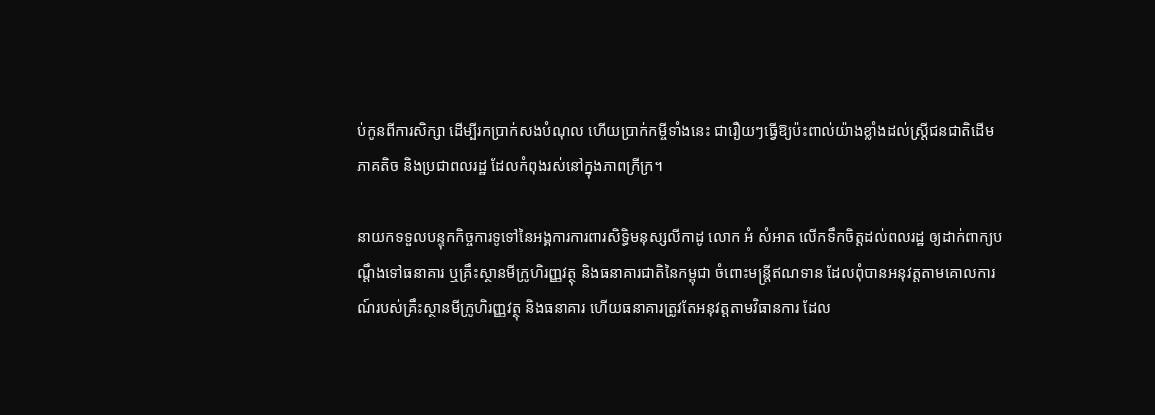ប់កូនពីការសិក្សា ដើម្បីរកប្រាក់សងបំណុល ហើយប្រាក់កម្ចីទាំងនេះ ជារឿយៗធ្វើឱ្យប៉ះពាល់យ៉ាងខ្លាំងដល់ស្ត្រីជនជាតិដើមភាគតិច និងប្រជាពលរដ្ឋ ដែលកំពុងរស់នៅក្នុងភាពក្រីក្រ។

នាយកទទួលបន្ទុកកិច្ចការទូទៅនៃអង្គការការពារសិទ្ធិមនុស្សលីកាដូ លោក អំ សំអាត លើកទឹកចិត្តដល់ពលរដ្ឋ ឲ្យដាក់ពាក្យបណ្ដឹងទៅធនាគារ ឬគ្រឹះស្ថានមីក្រូហិរញ្ញវត្ថុ និងធនាគារជាតិនៃកម្ពុជា ចំពោះមន្ត្រីឥណទាន ដែលពុំបានអនុវត្តតាមគោលការណ៍របស់គ្រឹះស្ថានមីក្រូហិរញ្ញវត្ថុ និងធនាគារ ហើយធនាគារត្រូវតែអនុវត្តតាមវិធានការ ដែល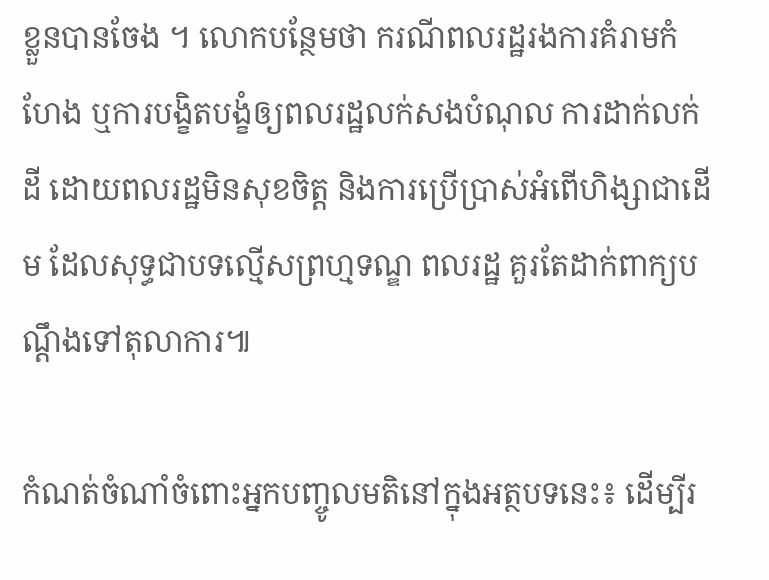ខ្លួនបានចែង ។ លោកបន្ថែមថា ករណីពលរដ្ឋរងការគំរាមកំហែង ឬការបង្ខិតបង្ខំឲ្យពលរដ្ឋលក់សងបំណុល ការដាក់លក់ដី ដោយពលរដ្ឋមិនសុខចិត្ត និងការប្រើប្រាស់អំពើហិង្សាជាដើម ដែលសុទ្ធជាបទល្មើសព្រហ្មទណ្ឌ ពលរដ្ឋ គួរតែដាក់ពាក្យបណ្ដឹងទៅតុលាការ៕

កំណត់ចំណាំចំពោះអ្នកបញ្ចូលមតិនៅក្នុងអត្ថបទនេះ៖ ដើម្បីរ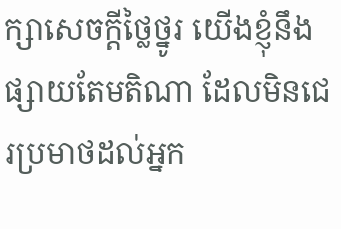ក្សាសេចក្ដីថ្លៃថ្នូរ យើងខ្ញុំនឹងផ្សាយតែមតិណា ដែលមិនជេរប្រមាថដល់អ្នក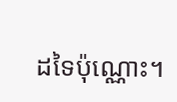ដទៃប៉ុណ្ណោះ។